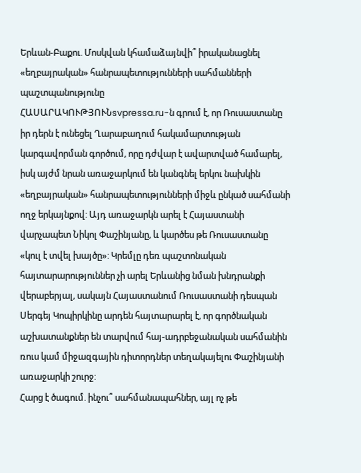Երևան-Բաքու. Մոսկվան կհամաձայնվի՞ իրականացնել «եղբայրական» հանրապետությունների սահմանների պաշտպանությունը
ՀԱՍԱՐԱԿՈՒԹՅՈՒՆsvpressa.ru-ն գրում է, որ Ռուսաստանը իր դերն է ունեցել Ղարաբաղում հակամարտության կարգավորման գործում, որը դժվար է ավարտված համարել, իսկ այժմ նրան առաջարկում են կանգնել երկու նախկին «եղբայրական» հանրապետությունների միջև ընկած սահմանի ողջ երկայնքով: Այդ առաջարկն արել է Հայաստանի վարչապետ Նիկոլ Փաշինյանը, և կարծես թե Ռուսաստանը «կուլ է տվել խայծը»: Կրեմլը դեռ պաշտոնական հայտարարություններ չի արել Երևանից նման խնդրանքի վերաբերյալ, սակայն Հայաստանում Ռուսաստանի դեսպան Սերգեյ Կոպիրկինը արդեն հայտարարել է, որ գործնական աշխատանքներ են տարվում հայ-ադրբեջանական սահմանին ռուս կամ միջազգային դիտորդներ տեղակայելու Փաշինյանի առաջարկի շուրջ:
Հարց է ծագում. ինչու՞ սահմանապահներ, այլ ոչ թե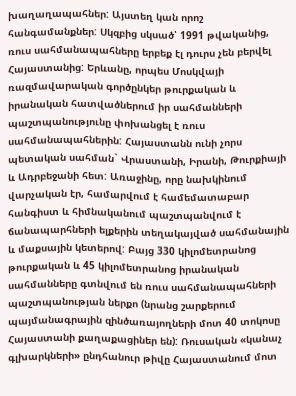խաղաղապահներ: Այստեղ կան որոշ հանգամանքներ: Սկզբից սկսած՝ 1991 թվականից, ռուս սահմանապահները երբեք էլ դուրս չեն բերվել Հայաստանից: Երևանը, որպես Մոսկվայի ռազմավարական գործընկեր թուրքական և իրանական հատվածներում իր սահմանների պաշտպանությունը փոխանցել է ռուս սահմանապահներին: Հայաստանն ունի չորս պետական սահման` Վրաստանի, Իրանի, Թուրքիայի և Ադրբեջանի հետ: Առաջինը, որը նախկինում վարչական էր, համարվում է համեմատաբար հանգիստ և հիմնականում պաշտպանվում է ճանապարհների ելքերին տեղակայված սահմանային և մաքսային կետերով: Բայց 330 կիլոմետրանոց թուրքական և 45 կիլոմետրանոց իրանական սահմանները գտնվում են ռուս սահմանապահների պաշտպանության ներքո (նրանց շարքերում պայմանագրային զինծառայողների մոտ 40 տոկոսը Հայաստանի քաղաքացիներ են): Ռուսական «կանաչ գլխարկների» ընդհանուր թիվը Հայաստանում մոտ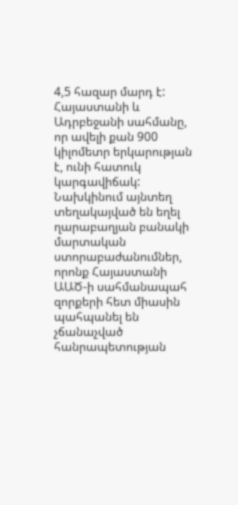4,5 հազար մարդ է: Հայաստանի և Ադրբեջանի սահմանը, որ ավելի քան 900 կիլոմետր երկարության է, ունի հատուկ կարգավիճակ: Նախկինում այնտեղ տեղակայված են եղել ղարաբաղյան բանակի մարտական ստորաբաժանումներ, որոնք Հայաստանի ԱԱԾ-ի սահմանապահ զորքերի հետ միասին պահպանել են չճանաչված հանրապետության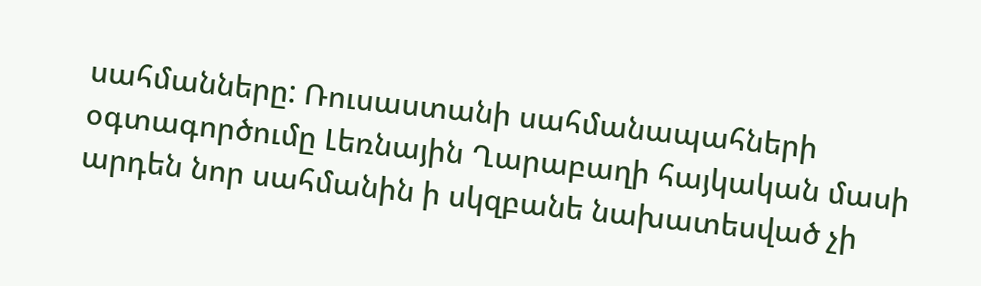սահմանները: Ռուսաստանի սահմանապահների օգտագործումը Լեռնային Ղարաբաղի հայկական մասի արդեն նոր սահմանին ի սկզբանե նախատեսված չի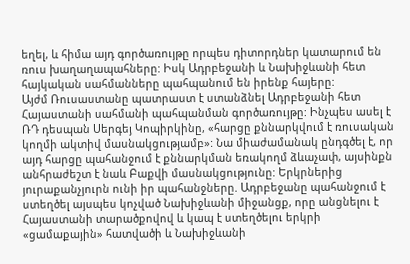եղել, և հիմա այդ գործառույթը որպես դիտորդներ կատարում են ռուս խաղաղապահները: Իսկ Ադրբեջանի և Նախիջևանի հետ հայկական սահմանները պահպանում են իրենք հայերը:
Այժմ Ռուսաստանը պատրաստ է ստանձնել Ադրբեջանի հետ Հայաստանի սահմանի պահպանման գործառույթը: Ինչպես ասել է ՌԴ դեսպան Սերգեյ Կոպիրկինը, «հարցը քննարկվում է ռուսական կողմի ակտիվ մասնակցությամբ»: Նա միաժամանակ ընդգծել է, որ այդ հարցը պահանջում է քննարկման եռակողմ ձևաչափ, այսինքն անհրաժեշտ է նաև Բաքվի մասնակցությունը: Երկրներից յուրաքանչյուրն ունի իր պահանջները. Ադրբեջանը պահանջում է ստեղծել այսպես կոչված Նախիջևանի միջանցք, որը անցնելու է Հայաստանի տարածքովով և կապ է ստեղծելու երկրի «ցամաքային» հատվածի և Նախիջևանի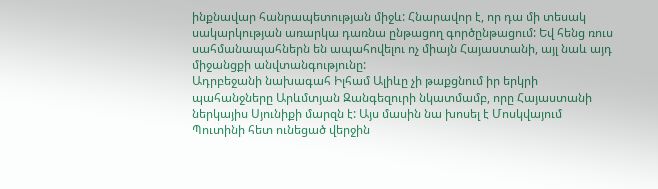ինքնավար հանրապետության միջև: Հնարավոր է, որ դա մի տեսակ սակարկության առարկա դառնա ընթացող գործընթացում: Եվ հենց ռուս սահմանապահներն են ապահովելու ոչ միայն Հայաստանի, այլ նաև այդ միջանցքի անվտանգությունը:
Ադրբեջանի նախագահ Իլհամ Ալիևը չի թաքցնում իր երկրի պահանջները Արևմտյան Զանգեզուրի նկատմամբ, որը Հայաստանի ներկայիս Սյունիքի մարզն է: Այս մասին նա խոսել է Մոսկվայում Պուտինի հետ ունեցած վերջին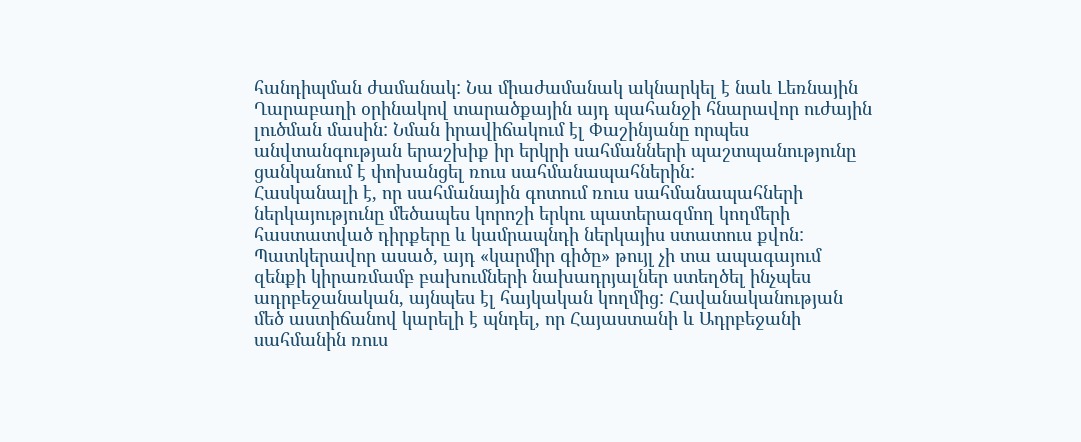հանդիպման ժամանակ: Նա միաժամանակ ակնարկել է նաև Լեռնային Ղարաբաղի օրինակով տարածքային այդ պահանջի հնարավոր ուժային լուծման մասին: Նման իրավիճակում էլ Փաշինյանը որպես անվտանգության երաշխիք իր երկրի սահմանների պաշտպանությունը ցանկանում է փոխանցել ռուս սահմանապահներին:
Հասկանալի է, որ սահմանային գոտում ռուս սահմանապահների ներկայությունը մեծապես կորոշի երկու պատերազմող կողմերի հաստատված դիրքերը և կամրապնդի ներկայիս ստատուս քվոն: Պատկերավոր ասած, այդ «կարմիր գիծը» թույլ չի տա ապագայում զենքի կիրառմամբ բախումների նախադրյալներ ստեղծել ինչպես ադրբեջանական, այնպես էլ հայկական կողմից: Հավանականության մեծ աստիճանով կարելի է պնդել, որ Հայաստանի և Ադրբեջանի սահմանին ռուս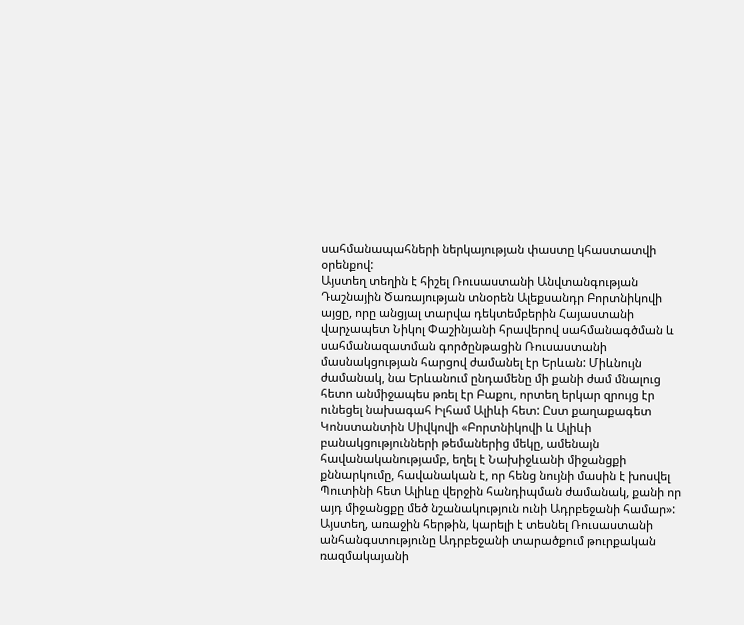սահմանապահների ներկայության փաստը կհաստատվի օրենքով:
Այստեղ տեղին է հիշել Ռուսաստանի Անվտանգության Դաշնային Ծառայության տնօրեն Ալեքսանդր Բորտնիկովի այցը, որը անցյալ տարվա դեկտեմբերին Հայաստանի վարչապետ Նիկոլ Փաշինյանի հրավերով սահմանագծման և սահմանազատման գործընթացին Ռուսաստանի մասնակցության հարցով ժամանել էր Երևան: Միևնույն ժամանակ, նա Երևանում ընդամենը մի քանի ժամ մնալուց հետո անմիջապես թռել էր Բաքու, որտեղ երկար զրույց էր ունեցել նախագահ Իլհամ Ալիևի հետ: Ըստ քաղաքագետ Կոնստանտին Սիվկովի «Բորտնիկովի և Ալիևի բանակցությունների թեմաներից մեկը, ամենայն հավանականությամբ, եղել է Նախիջևանի միջանցքի քննարկումը, հավանական է, որ հենց նույնի մասին է խոսվել Պուտինի հետ Ալիևը վերջին հանդիպման ժամանակ, քանի որ այդ միջանցքը մեծ նշանակություն ունի Ադրբեջանի համար»: Այստեղ, առաջին հերթին, կարելի է տեսնել Ռուսաստանի անհանգստությունը Ադրբեջանի տարածքում թուրքական ռազմակայանի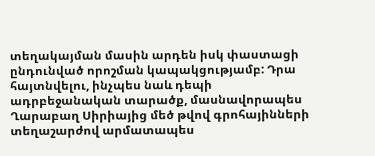տեղակայման մասին արդեն իսկ փաստացի ընդունված որոշման կապակցությամբ: Դրա հայտնվելու, ինչպես նաև դեպի ադրբեջանական տարածք, մասնավորապես Ղարաբաղ Սիրիայից մեծ թվով գրոհայինների տեղաշարժով արմատապես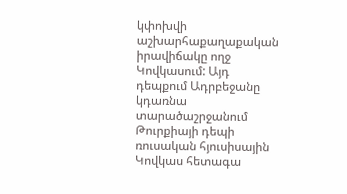կփոխվի աշխարհաքաղաքական իրավիճակը ողջ Կովկասում: Այդ դեպքում Ադրբեջանը կդառնա տարածաշրջանում Թուրքիայի դեպի ռուսական հյուսիսային Կովկաս հետագա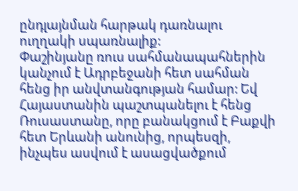ընդլայնման հարթակ դառնալու ուղղակի սպառնալիք:
Փաշինյանը ռուս սահմանապահներին կանչում է Ադրբեջանի հետ սահման հենց իր անվտանգության համար: Եվ Հայաստանին պաշտպանելու է հենց Ռուսաստանը, որը բանակցում է Բաքվի հետ Երևանի անունից, որպեսզի, ինչպես ասվում է ասացվածքում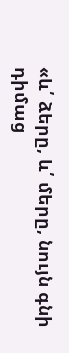«և՛ ձերը, և՛ մերը, նույն գնի դիմաց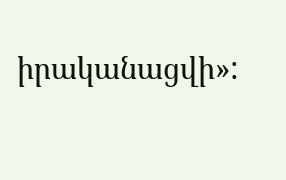իրականացվի»: